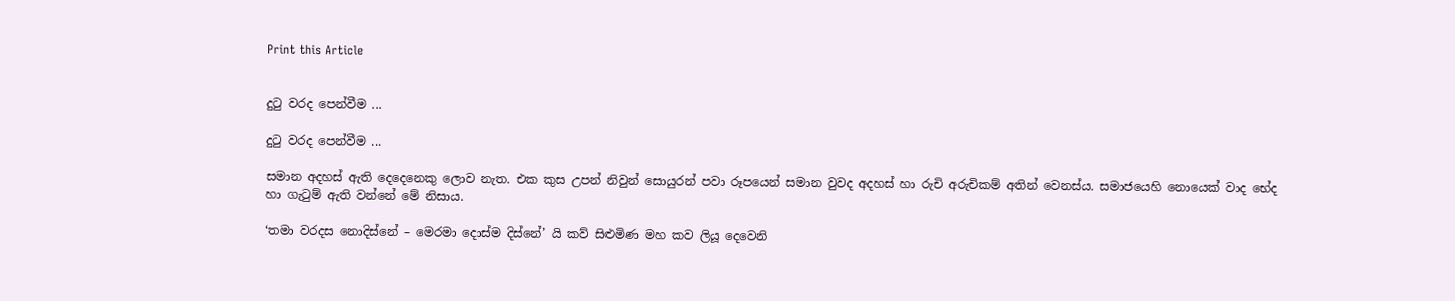Print this Article


දුටු වරද පෙන්වීම ...

දුටු වරද පෙන්වීම ...

සමාන අදහස් ඇති දෙදෙනෙකු ලොව නැත. එක කුස උපන් නිවුන් සොයුරන් පවා රූපයෙන් සමාන වුවද අදහස් හා රුචි අරුචිකම් අතින් වෙනස්ය. සමාජයෙහි නොයෙක් වාද භේද හා ගැටුම් ඇති වන්නේ මේ නිසාය.

‘තමා වරදස නොදිස්නේ – මෙරමා දොස්ම දිස්නේ’ යි කව් සිළුමිණ මහ කව ලියූ දෙවෙනි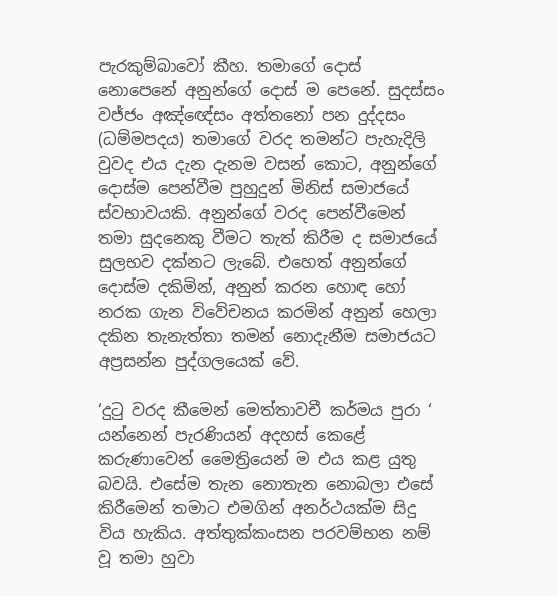පැරකුම්බාවෝ කීහ. තමාගේ දොස් නොපෙනේ අනුන්ගේ දොස් ම පෙනේ. සුදස්සං වජ්ජං අඤ්ඥේසං අත්තනෝ පන දුද්දසං (ධම්මපදය) තමාගේ වරද තමන්ට පැහැදිලි වුවද එය දැන දැනම වසන් කොට, අනුන්ගේ දොස්ම පෙන්වීම පුහුදුන් මිනිස් සමාජයේ ස්වභාවයකි. අනුන්ගේ වරද පෙන්වීමෙන් තමා සුදනෙකු වීමට තැත් කිරීම ද සමාජයේ සුලභව දක්නට ලැබේ. එහෙත් අනුන්ගේ දොස්ම දකිමින්, අනුන් කරන හොඳ හෝ නරක ගැන විවේචනය කරමින් අනුන් හෙලා දකින තැනැත්තා තමන් නොදැනීම සමාජයට අප්‍රසන්න පුද්ගලයෙක් වේ.

‘දුටු වරද කීමෙන් මෙත්තාවචී කර්මය පුරා ‘ යන්නෙන් පැරණියන් අදහස් කෙළේ කරුණාවෙන් මෛත්‍රියෙන් ම එය කළ යුතු බවයි. එසේම තැන නොතැන නොබලා එසේ කිරීමෙන් තමාට එමගින් අනර්ථයක්ම සිදු විය හැකිය. අත්තුක්කංසන පරවම්භන නම් වූ තමා හුවා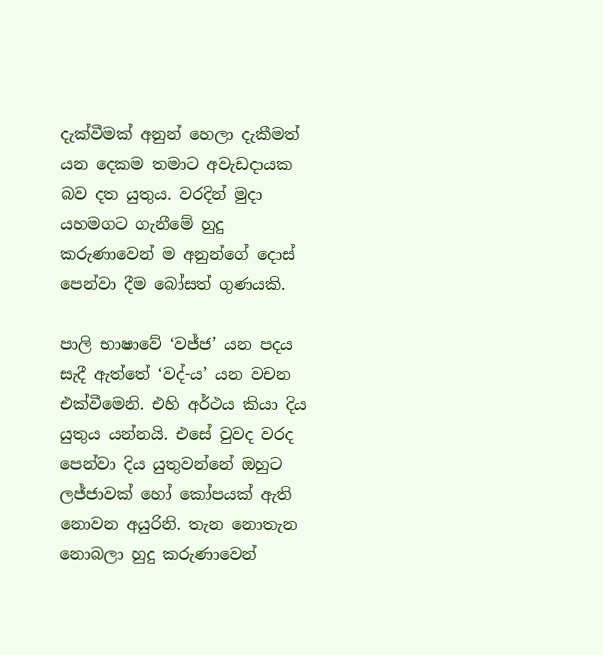දැක්වීමක් අනුන් හෙලා දැකීමත් යන දෙකම තමාට අවැඩදායක බව දත යුතුය. වරදින් මුදා යහමගට ගැනීමේ හුදු කරුණාවෙන් ම අනුන්ගේ දොස් පෙන්වා දීම බෝසත් ගුණයකි.

පාලි භාෂාවේ ‘වජ්ජ’ යන පදය සැදී ඇත්තේ ‘වද්-ය’ යන වචන එක්වීමෙනි. එහි අර්ථය කියා දිය යුතුය යන්නයි. එසේ වුවද වරද පෙන්වා දිය යුතුවන්නේ ඔහුට ලජ්ජාවක් හෝ කෝපයක් ඇති නොවන අයුරිනි. තැන නොතැන නොබලා හුදු කරුණාවෙන්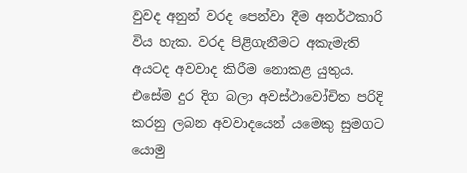වුවද අනුන් වරද පෙන්වා දීම අනර්ථකාරි විය හැක. වරද පිළිගැනීමට අකැමැති අයටද අවවාද කිරීම නොකළ යුතුය. එසේම දුර දිග බලා අවස්ථාවෝචිත පරිදි කරනු ලබන අවවාදයෙන් යමෙකු සුමගට යොමු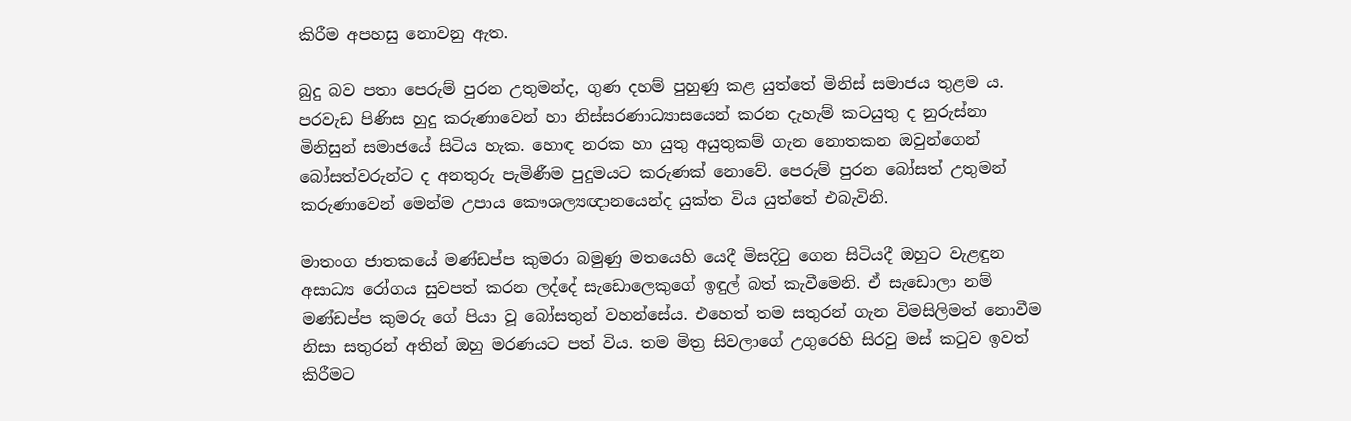කිරීම අපහසු නොවනු ඇත.

බුදු බව පතා පෙරුම් පුරන උතුමන්ද, ගුණ දහම් පුහුණු කළ යුත්තේ මිනිස් සමාජය තුළම ය. පරවැඩ පිණිස හුදු කරුණාවෙන් හා නිස්සරණාධ්‍යාසයෙන් කරන දැහැම් කටයුතු ද නුරුස්නා මිනිසුන් සමාජයේ සිටිය හැක. හොඳ නරක හා යුතු අයුතුකම් ගැන නොතකන ඔවුන්ගෙන් බෝසත්වරුන්ට ද අනතුරු පැමිණීම පුදුමයට කරුණක් නොවේ. පෙරුම් පුරන බෝසත් උතුමන් කරුණාවෙන් මෙන්ම උපාය කෞශල්‍යඥානයෙන්ද යුක්ත විය යුත්තේ එබැවිනි.

මාතංග ජාතකයේ මණ්ඩප්ප කුමරා බමුණු මතයෙහි යෙදී මිසදිටු ගෙන සිටියදී ඔහුට වැළඳුන අසාධ්‍ය රෝගය සුවපත් කරන ලද්දේ සැඩොලෙකුගේ ඉඳුල් බත් කැවීමෙනි. ඒ සැඩොලා නම් මණ්ඩප්ප කුමරු ගේ පියා වූ බෝසතුන් වහන්සේය. එහෙත් තම සතුරන් ගැන විමසිලිමත් නොවීම නිසා සතුරන් අතින් ඔහු මරණයට පත් විය. තම මිත්‍ර සිවලාගේ උගුරෙහි සිරවු මස් කටුව ඉවත් කිරීමට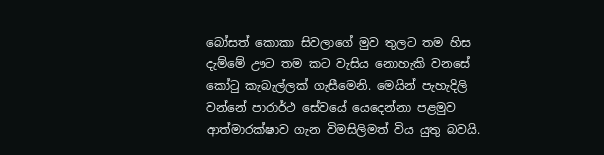බෝසත් කොකා සිවලාගේ මුව තුලට තම හිස දැම්මේ ඌට තම කට වැසිය නොහැකි වනසේ කෝටු කැබැල්ලක් ගැසීමෙනි. මෙයින් පැහැදිලි වන්නේ පාරාර්ථ සේවයේ යෙදෙන්නා පළමුව ආත්මාරක්ෂාව ගැන විමසිලිමත් විය යුතු බවයි.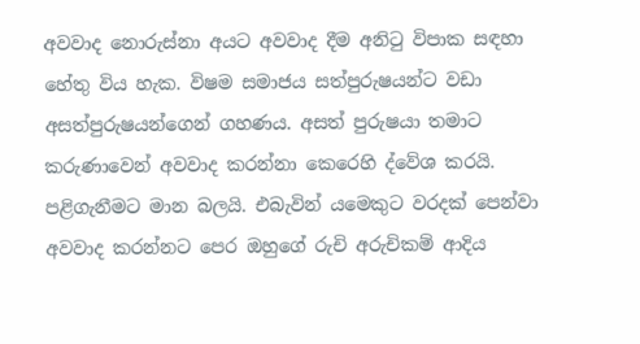අවවාද නොරුස්නා අයට අවවාද දීම අනිටු විපාක සඳහා හේතු විය හැක. විෂම සමාජය සත්පුරුෂයන්ට වඩා අසත්පුරුෂයන්ගෙන් ගහණය. අසත් පුරුෂයා තමාට කරුණාවෙන් අවවාද කරන්නා කෙරෙහි ද්වේශ කරයි. පළිගැනීමට මාන බලයි. එබැවින් යමෙකුට වරදක් පෙන්වා අවවාද කරන්නට පෙර ඔහුගේ රුචි අරුචිකම් ආදිය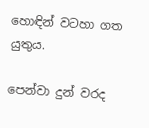හොඳින් වටහා ගත යුතුය.

පෙන්වා දුන් වරද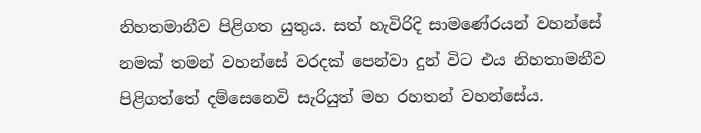නිහතමානීව පිළිගත යුතුය. සත් හැවිරිදි සාමණේරයන් වහන්සේ නමක් තමන් වහන්සේ වරදක් පෙන්වා දුන් විට එය නිහතාමනීව පිළිගත්තේ දම්සෙනෙවි සැරියුත් මහ රහතන් වහන්සේය.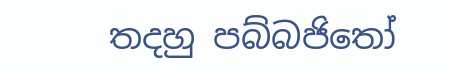තදහු පබ්බජිතෝ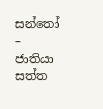සන්තෝ – ජාතියා සත්ත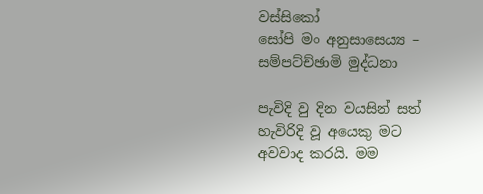වස්සිකෝ
සෝපි මං අනුසාසෙය්‍ය – සම්පට්ච්ඡාමි මුද්ධනා

පැවිදි වු දින වයසින් සත් හැවිරිදි වූ අයෙකු මට අවවාද කරයි. මම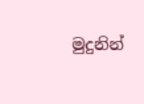මුදුනින්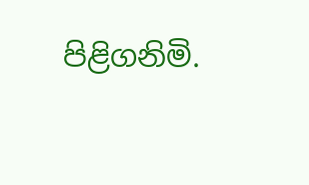පිළිගනිමි.